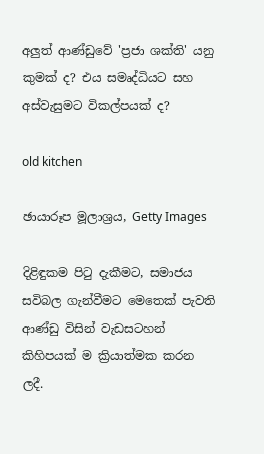අලුත් ආණ්ඩුවේ 'ප්‍රජා ශක්ති' යනු කුමක් ද? එය සමෘද්ධියට සහ අස්වැසුමට විකල්පයක් ද?

old kitchen

ඡායාරූප මූලාශ්‍රය, Getty Images

දිළිඳුකම පිටු දැකීමට, සමාජය සවිබල ගැන්වීමට මෙතෙක් පැවති ආණ්ඩු විසින් වැඩසටහන් කිහිපයක් ම ක්‍රියාත්මක කරන ලදී.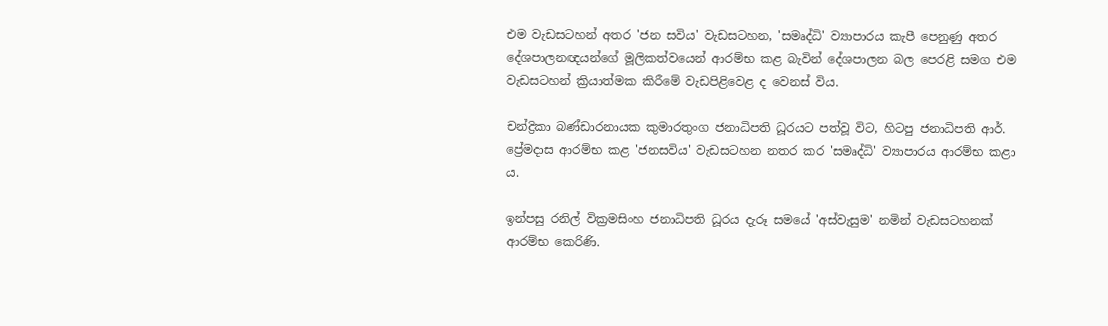එම වැඩසටහන් අතර 'ජන සවිය' වැඩසටහන, 'සමෘද්ධි' ව්‍යාපාරය කැපී පෙනුණු අතර දේශපාලනඥයන්ගේ මූලිකත්වයෙන් ආරම්භ කළ බැවින් දේශපාලන බල පෙරළි සමග එම වැඩසටහන් ක්‍රියාත්මක කිරීමේ වැඩපිළිවෙළ ද වෙනස් විය.

චන්ද්‍රිකා බණ්ඩාරනායක කුමාරතුංග ජනාධිපති ධූරයට පත්වූ විට, හිටපු ජනාධිපති ආර්. ප්‍රේමදාස ආරම්භ කළ 'ජනසවිය' වැඩසටහන නතර කර 'සමෘද්ධි' ව්‍යාපාරය ආරම්භ කළා ය.

ඉන්පසු රනිල් වික්‍රමසිංහ ජනාධිපති ධූරය දැරූ සමයේ 'අස්වැසුම' නමින් වැඩසටහනක් ආරම්භ කෙරිණි.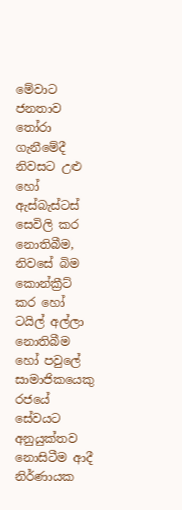මේවාට ජනතාව තෝරා ගැනීමේදී නිවසට උළු හෝ ඇස්බැස්ටස් සෙවිලි කර නොතිබීම, නිවසේ බිම කොන්ක්‍රීට් කර හෝ ටයිල් අල්ලා නොතිබීම හෝ පවුලේ සාමාජිකයෙකු රජයේ සේවයට අනුයුක්තව නොසිටීම ආදී නිර්ණායක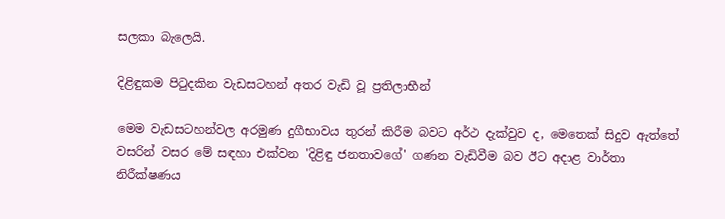සලකා බැලෙයි.

දිළිඳුකම පිටුදකින වැඩසටහන් අතර වැඩි වූ ප්‍රතිලාභීන්

මෙම වැඩසටහන්වල අරමුණ දුගීභාවය තුරන් කිරීම බවට අර්ථ දැක්වුව ද, මෙතෙක් සිදුව ඇත්තේ වසරින් වසර මේ සඳහා එක්වන 'දිළිඳු ජනතාවගේ' ගණන වැඩිවීම බව ඊට අදාළ වාර්තා නිරීක්ෂණය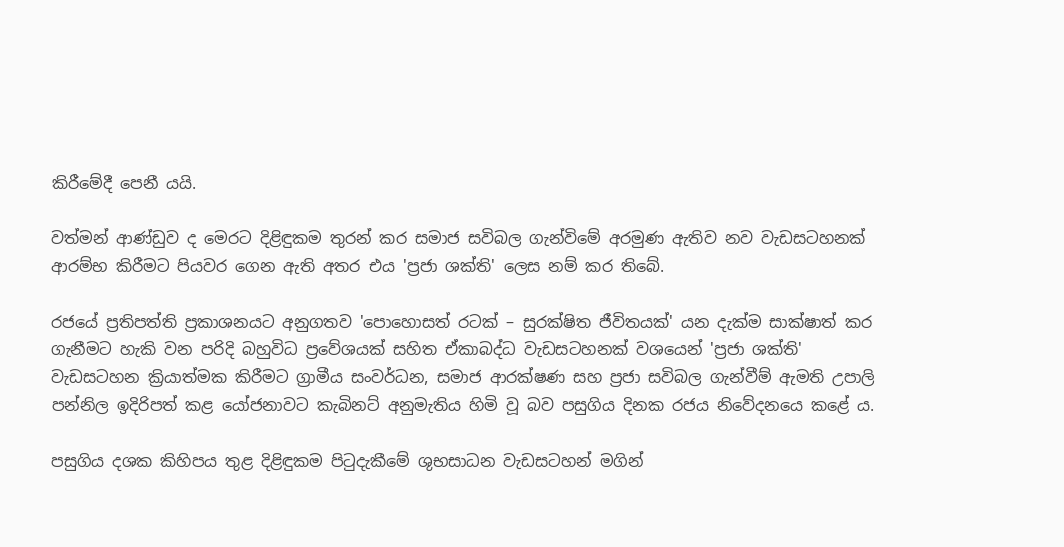කිරීමේදී පෙනී යයි.

වත්මන් ආණ්ඩුව ද මෙරට දිළිඳුකම තුරන් කර සමාජ සවිබල ගැන්විමේ අරමුණ ඇතිව නව වැඩසටහනක් ආරම්භ කිරීමට පියවර ගෙන ඇති අතර එය 'ප්‍රජා ශක්ති' ලෙස නම් කර තිබේ.

රජයේ ප්‍රතිපත්ති ප්‍රකාශනයට අනුගතව 'පොහොසත් රටක් – සුරක්ෂිත ජීවිතයක්' යන දැක්ම සාක්ෂාත් කර ගැනීමට හැකි වන පරිදි බහුවිධ ප්‍රවේශයක් සහිත ඒකාබද්ධ වැඩසටහනක් වශයෙන් 'ප්‍රජා ශක්ති' වැඩසටහන ක්‍රියාත්මක කිරීමට ග්‍රාමීය සංවර්ධන, සමාජ ආරක්ෂණ සහ ප්‍රජා සවිබල ගැන්වීම් ඇමති උපාලි පන්නිල ඉදිරිපත් කළ යෝජනාවට කැබිනට් අනුමැතිය හිමි වූ බව පසුගිය දිනක රජය නිවේදනයෙ කළේ ය.

පසුගිය දශක කිහිපය තුළ දිළිඳුකම පිටුදැකීමේ ශුභසාධන වැඩසටහන් මගින්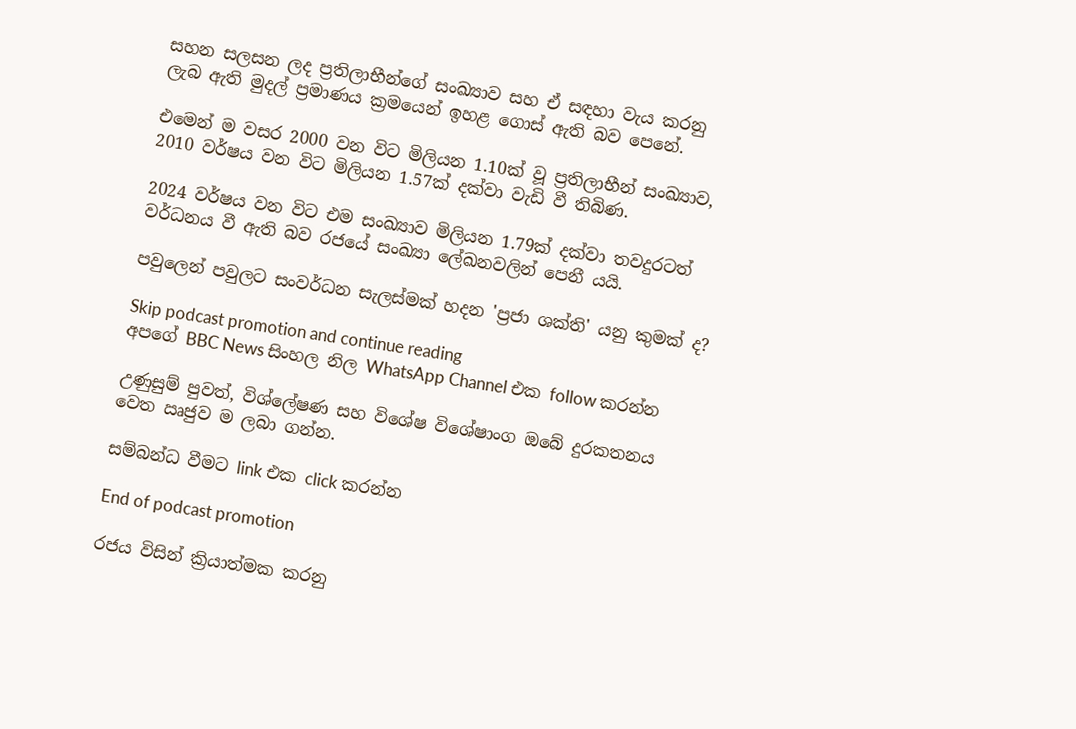සහන සලසන ලද ප්‍රතිලාභීන්ගේ සංඛ්‍යාව සහ ඒ සඳහා වැය කරනු ලැබ ඇති මුදල් ප්‍රමාණය ක්‍රමයෙන් ඉහළ ගොස් ඇති බව පෙනේ.

එමෙන් ම වසර 2000 වන විට මිලියන 1.10ක් වූ ප්‍රතිලාභීන් සංඛ්‍යාව, 2010 වර්ෂය වන විට මිලියන 1.57ක් දක්වා වැඩි වී තිබිණ.

2024 වර්ෂය වන විට එම සංඛ්‍යාව මිලියන 1.79ක් දක්වා තවදුරටත් වර්ධනය වී ඇති බව රජයේ සංඛ්‍යා ලේඛනවලින් පෙනී යයි.

පවුලෙන් පවුලට සංවර්ධන සැලස්මක් හදන 'ප්‍රජා ශක්ති' යනු කුමක් ද?

Skip podcast promotion and continue reading
අපගේ BBC News සිංහල නිල WhatsApp Channel එක follow කරන්න

උණුසුම් පුවත්, විශ්ලේෂණ සහ විශේෂ විශේෂාංග ඔබේ දුරකතනය වෙත ඍජුව ම ලබා ගන්න.

සම්බන්ධ වීමට link එක click කරන්න

End of podcast promotion

රජය විසින් ක්‍රියාත්මක කරනු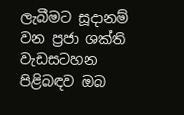ලැබීමට සූදානම් වන ප්‍රජා ශක්ති වැඩසටහන පිළිබඳව ඔබ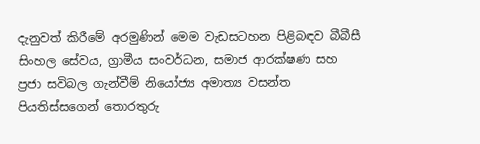දැනුවත් කිරීමේ අරමුණින් මෙම වැඩසටහන පිළිබඳව බීබීසී සිංහල සේවය, ග්‍රාමීය සංවර්ධන, සමාජ ආරක්ෂණ සහ ප්‍රජා සවිබල ගැන්වීම් නියෝජ්‍ය අමාත්‍ය වසන්ත පියතිස්සගෙන් තොරතුරු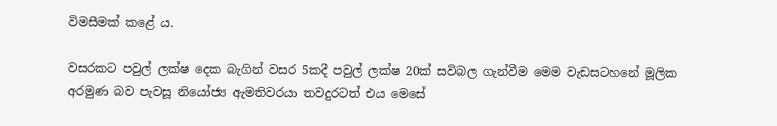විමසීමක් කළේ ය.

වසරකට පවුල් ලක්ෂ දෙක බැගින් වසර 5කදී පවුල් ලක්ෂ 20ක් සවිබල ගැන්වීම මෙම වැඩසටහනේ මූලික අරමුණ බව පැවසූ නියෝජ්‍ය ඇමතිවරයා තවදුරටත් එය මෙසේ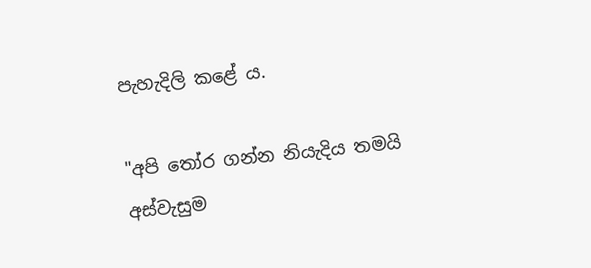පැහැදිලි කළේ ය.

"අපි තෝර ගන්න නියැදිය තමයි අස්වැසුම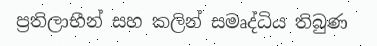ප්‍රතිලාභීන් සහ කලින් සමෘද්ධිය තිබුණ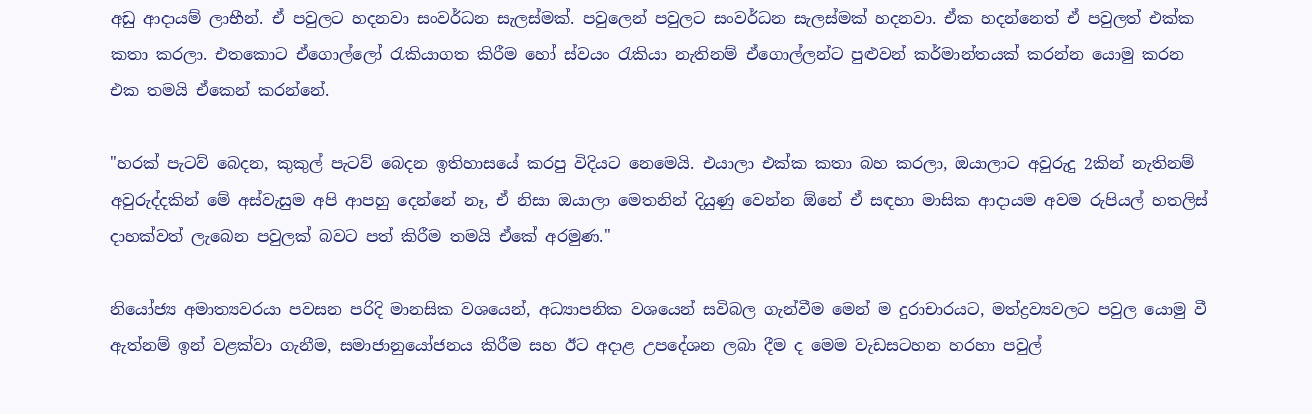අඩු ආදායම් ලාභීන්. ඒ පවුලට හදනවා සංවර්ධන සැලස්මක්. පවුලෙන් පවුලට සංවර්ධන සැලස්මක් හදනවා. ඒක හදන්නෙත් ඒ පවුලත් එක්ක කතා කරලා. එතකොට ඒගොල්ලෝ රැකියාගත කිරීම හෝ ස්වයං රැකියා නැතිනම් ඒගොල්ලන්ට පුළුවන් කර්මාන්තයක් කරන්න යොමු කරන එක තමයි ඒකෙන් කරන්නේ.

"හරක් පැටව් බෙදන, කුකුල් පැටව් බෙදන ඉතිහාසයේ කරපු විදියට නෙමෙයි. එයාලා එක්ක කතා බහ කරලා, ඔයාලාට අවුරුදු 2කින් නැතිනම් අවුරුද්දකින් මේ අස්වැසුම අපි ආපහු දෙන්නේ නෑ, ඒ නිසා ඔයාලා මෙතනින් දියුණු වෙන්න ඕනේ ඒ සඳහා මාසික ආදායම අවම රුපියල් හතලිස් දාහක්වත් ලැබෙන පවුලක් බවට පත් කිරීම තමයි ඒකේ අරමුණ."

නියෝජ්‍ය අමාත්‍යවරයා පවසන පරිදි මානසික වශයෙන්, අධ්‍යාපනික වශයෙන් සවිබල ගැන්වීම මෙන් ම දුරාචාරයට, මත්ද්‍රව්‍යවලට පවුල යොමු වී ඇත්නම් ඉන් වළක්වා ගැනීම, සමාජානුයෝජනය කිරීම සහ ඊට අදාළ උපදේශන ලබා දීම ද මෙම වැඩසටහන හරහා පවුල්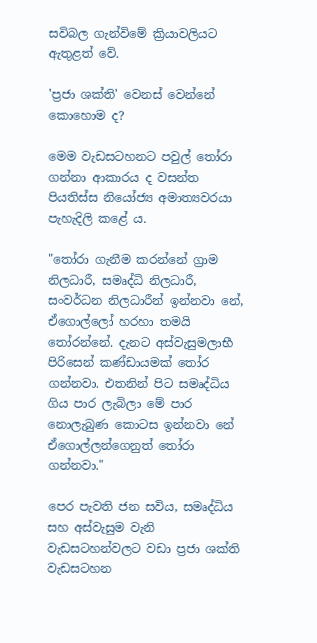සවිබල ගැන්විමේ ක්‍රියාවලියට ඇතුළත් වේ.

'ප්‍රජා ශක්ති' වෙනස් වෙන්නේ කොහොම ද?

මෙම වැඩසටහනට පවුල් තෝරා ගන්නා ආකාරය ද වසන්ත පියතිස්ස නියෝජ්‍ය අමාත්‍යවරයා පැහැදිලි කළේ ය.

"තෝරා ගැනීම කරන්නේ ග්‍රාම නිලධාරී, සමෘද්ධි නිලධාරී, සංවර්ධන නිලධාරීන් ඉන්නවා නේ, ඒගොල්ලෝ හරහා තමයි තෝරන්නේ. දැනට අස්වැසුමලාභී පිරිසෙන් කණ්ඩායමක් තෝර ගන්නවා. එතනින් පිට සමෘද්ධිය ගිය පාර ලැබිලා මේ පාර නොලැබුණ කොටස ඉන්නවා නේ ඒගොල්ලන්ගෙනුත් තෝරා ගන්නවා."

පෙර පැවති ජන සවිය, සමෘද්ධිය සහ අස්වැසුම වැනි වැඩසටහන්වලට වඩා ප්‍රජා ශක්ති වැඩසටහන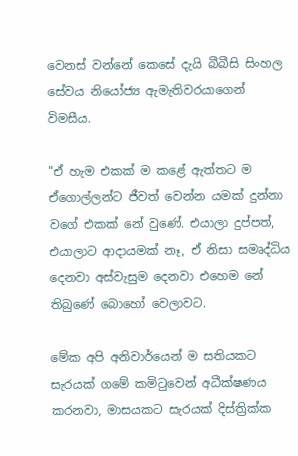වෙනස් වන්නේ කෙසේ දැයි බීබීසි සිංහල සේවය නියෝජ්‍ය ඇමැතිවරයාගෙන් විමසීය.

"ඒ හැම එකක් ම කළේ ඇත්තට ම ඒගොල්ලන්ට ජීවත් වෙන්න යමක් දුන්නා වගේ එකක් නේ වුණේ. එයාලා දුප්පත්, එයාලාට ආදායමක් නෑ, ඒ නිසා සමෘද්ධිය දෙනවා අස්වැසුම දෙනවා එහෙම නේ තිබුණේ බොහෝ වෙලාවට.

මේක අපි අනිවාර්යෙන් ම සතියකට සැරයක් ගමේ කමිටුවෙන් අධීක්ෂණය කරනවා, මාසයකට සැරයක් දිස්ත්‍රික්ක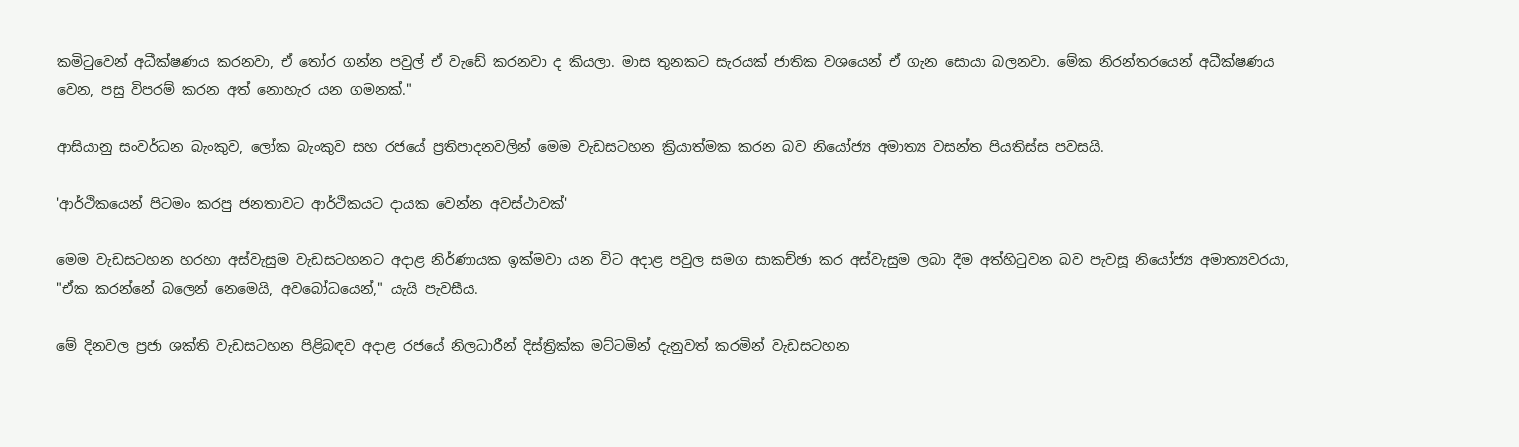කමිටුවෙන් අධීක්ෂණය කරනවා, ඒ තෝර ගන්න පවුල් ඒ වැඩේ කරනවා ද කියලා. මාස තුනකට සැරයක් ජාතික වශයෙන් ඒ ගැන සොයා බලනවා. මේක නිරන්තරයෙන් අධීක්ෂණය වෙන, පසු විපරම් කරන අත් නොහැර යන ගමනක්."

ආසියානු සංවර්ධන බැංකුව, ලෝක බැංකුව සහ රජයේ ප්‍රතිපාදනවලින් මෙම වැඩසටහන ක්‍රියාත්මක කරන බව නියෝජ්‍ය අමාත්‍ය වසන්ත පියතිස්ස පවසයි.

'ආර්ථිකයෙන් පිටමං කරපු ජනතාවට ආර්ථිකයට දායක වෙන්න අවස්ථාවක්'

මෙම වැඩසටහන හරහා අස්වැසුම වැඩසටහනට අදාළ නිර්ණායක ඉක්මවා යන විට අදාළ පවුල සමග සාකච්ඡා කර අස්වැසුම ලබා දීම අත්හිටුවන බව පැවසූ නියෝජ්‍ය අමාත්‍යවරයා, "ඒක කරන්නේ බලෙන් නෙමෙයි, අවබෝධයෙන්," යැයි පැවසීය.

මේ දිනවල ප්‍රජා ශක්ති වැඩසටහන පිළිබඳව අදාළ රජයේ නිලධාරීන් දිස්ත්‍රික්ක මට්ටමින් දැනුවත් කරමින් වැඩසටහන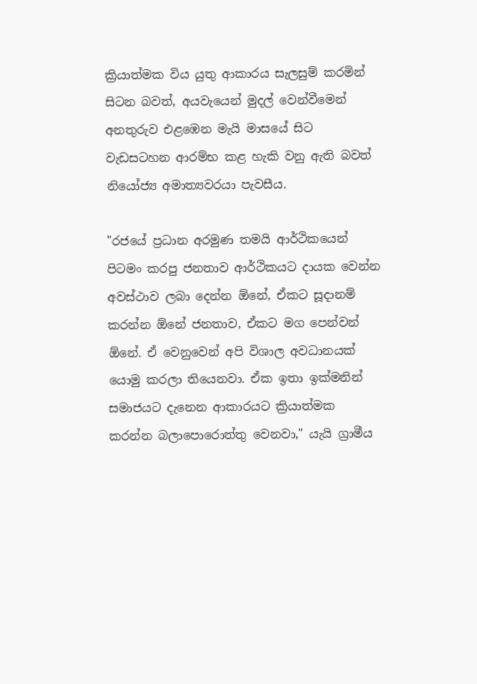ක්‍රියාත්මක විය යුතු ආකාරය සැලසුම් කරමින් සිටන බවත්, අයවැයෙන් මුදල් වෙන්වීමෙන් අනතුරුව එළඹෙන මැයි මාසයේ සිට වැඩසටහන ආරම්භ කළ හැකි වනු ඇති බවත් නියෝජ්‍ය අමාත්‍යවරයා පැවසීය.

"රජයේ ප්‍රධාන අරමුණ තමයි ආර්ථිකයෙන් පිටමං කරපු ජනතාව ආර්ථිකයට දායක වෙන්න අවස්ථාව ලබා දෙන්න ඕනේ, ඒකට සූදානම් කරන්න ඕනේ ජනතාව, ඒකට මග පෙන්වන් ඕනේ. ඒ වෙනුවෙන් අපි විශාල අවධානයක් යොමු කරලා තියෙනවා. ඒක ඉතා ඉක්මනින් සමාජයට දැනෙන ආකාරයට ක්‍රියාත්මක කරන්න බලාපොරොත්තු වෙනවා," යැයි ග්‍රාමීය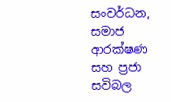සංවර්ධන, සමාජ ආරක්ෂණ සහ ප්‍රජා සවිබල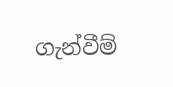ගැන්වීම්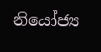නියෝජ්‍ය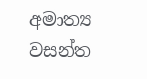අමාත්‍ය වසන්ත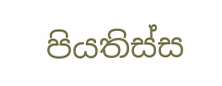පියතිස්ස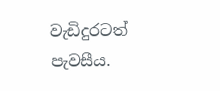වැඩිදුරටත් පැවසීය.